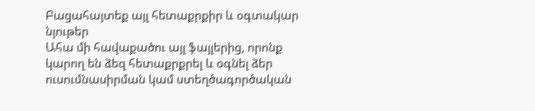Բացահայտեք այլ հետաքրքիր և օգտակար նյութեր
Ահա մի հավաքածու այլ ֆայլերից, որոնք կարող են ձեզ հետաքրքրել և օգնել ձեր ուսումնասիրման կամ ստեղծագործական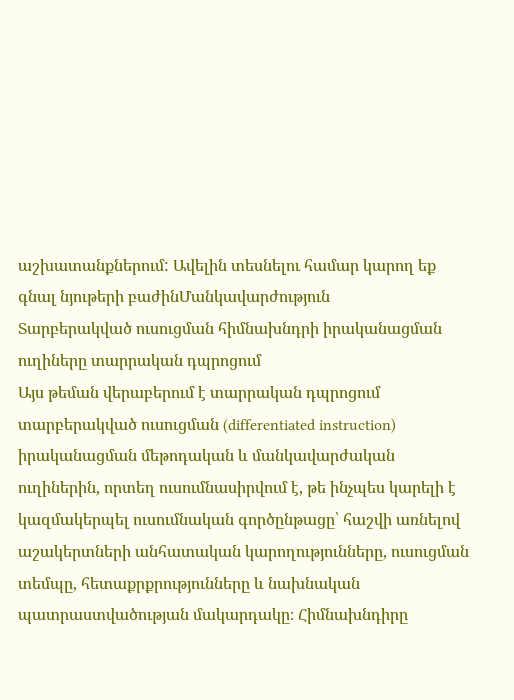աշխատանքներում: Ավելին տեսնելու համար կարող եք գնալ նյութերի բաժինՄանկավարժություն
Տարբերակված ուսուցման հիմնախնդրի իրականացման ուղիները տարրական դպրոցում
Այս թեման վերաբերում է տարրական դպրոցում տարբերակված ուսուցման (differentiated instruction) իրականացման մեթոդական և մանկավարժական ուղիներին, որտեղ ուսումնասիրվում է, թե ինչպես կարելի է կազմակերպել ուսումնական գործընթացը՝ հաշվի առնելով աշակերտների անհատական կարողությունները, ուսուցման տեմպը, հետաքրքրությունները և նախնական պատրաստվածության մակարդակը։ Հիմնախնդիրը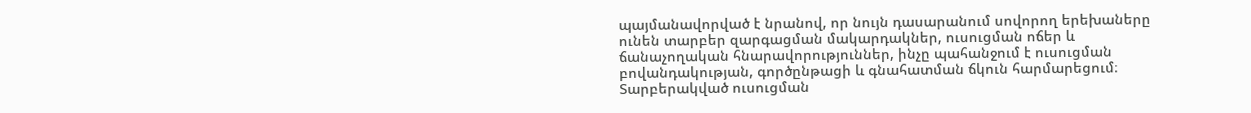պայմանավորված է նրանով, որ նույն դասարանում սովորող երեխաները ունեն տարբեր զարգացման մակարդակներ, ուսուցման ոճեր և ճանաչողական հնարավորություններ, ինչը պահանջում է ուսուցման բովանդակության, գործընթացի և գնահատման ճկուն հարմարեցում։ Տարբերակված ուսուցման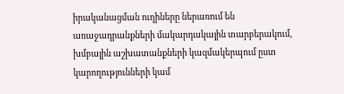իրականացման ուղիները ներառում են առաջադրանքների մակարդակային տարբերակում, խմբային աշխատանքների կազմակերպում ըստ կարողությունների կամ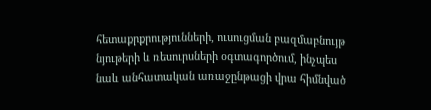հետաքրքրությունների, ուսուցման բազմաբնույթ նյութերի և ռեսուրսների օգտագործում, ինչպես նաև անհատական առաջընթացի վրա հիմնված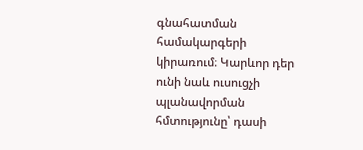գնահատման համակարգերի կիրառում։ Կարևոր դեր ունի նաև ուսուցչի պլանավորման հմտությունը՝ դասի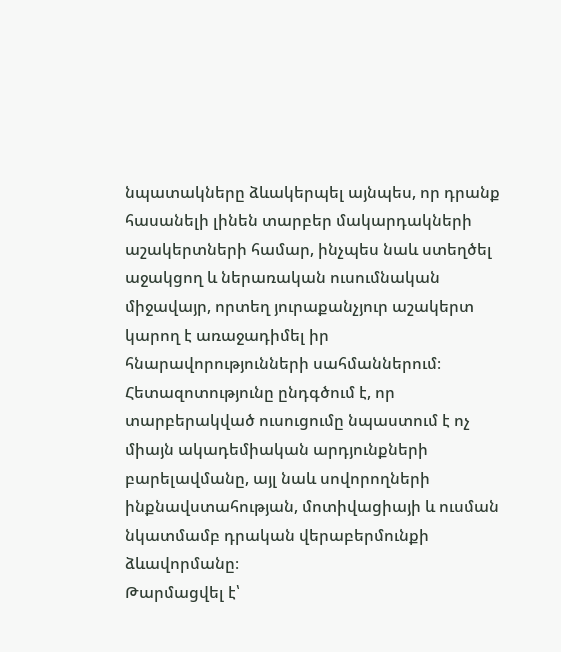նպատակները ձևակերպել այնպես, որ դրանք հասանելի լինեն տարբեր մակարդակների աշակերտների համար, ինչպես նաև ստեղծել աջակցող և ներառական ուսումնական միջավայր, որտեղ յուրաքանչյուր աշակերտ կարող է առաջադիմել իր հնարավորությունների սահմաններում։ Հետազոտությունը ընդգծում է, որ տարբերակված ուսուցումը նպաստում է ոչ միայն ակադեմիական արդյունքների բարելավմանը, այլ նաև սովորողների ինքնավստահության, մոտիվացիայի և ուսման նկատմամբ դրական վերաբերմունքի ձևավորմանը։
Թարմացվել է՝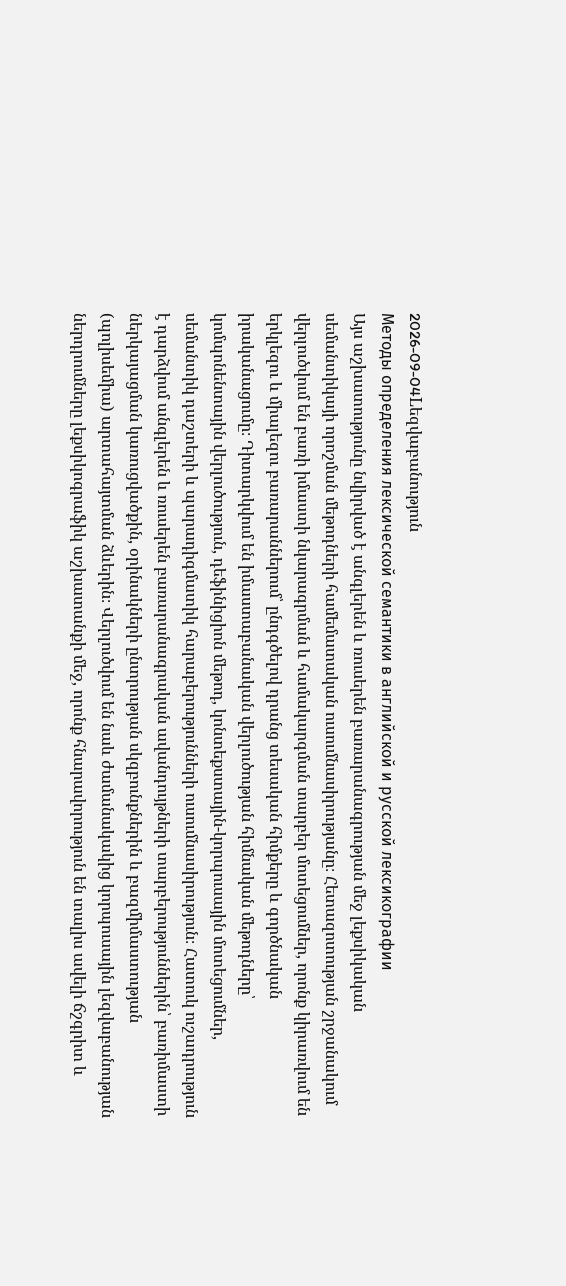2026-09-04Lեզվաբանություն
Методы определения лексической семантики в английской и русской лексикографии
Այս աշխատությունը նվիրված է անգլերեն և ռուսերեն բառարանագրության մեջ լեքսիկական սեմանտիկայի որոշման մեթոդների համեմատական ուսումնասիրությանը։ Հետազոտության շրջանակում վերլուծվում են բառի իմաստի նկարագրման և համակարգման տարբեր մոտեցումներ, որոնք կիրառվում են երկլեզու և միալեզու բառարաններում՝ ընդգծելով դրանց տեսական հիմքերը և գործնական իրականացումը։ Դիտարկվում են իմաստաբանական վերլուծության հիմնական մեթոդները՝ կոմպոնենտային վերլուծություն, դեֆինիցիոն մեթոդ, կոնտեքստային-կորպուսային մոտեցումներ, սեմանտիկ դաշտերի և պարադիգմատիկ հարաբերությունների ուսումնասիրություն։ Հատուկ ուշադրություն է դարձվում անգլերեն և ռուսերեն բառարանագրական ավանդույթների տարբերություններին՝ բառիմաստի ներկայացման կառուցվածքին, օրինակների ընտրության սկզբունքներին և բազմիմաստության (պոլիսեմիա) արտահայտման ձևերին։ Վերլուծվում են նաև ժամանակակից կորպուսային լեզվաբանության ներդրումները լեքսիկոգրաֆիկ աշխատանքի մեջ, որոնք հնարավորություն են տալիս ավելի ճշգրիտ և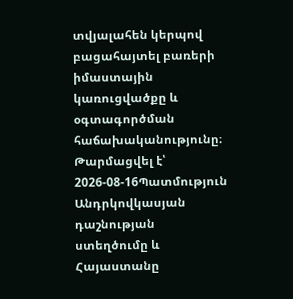տվյալահեն կերպով բացահայտել բառերի իմաստային կառուցվածքը և օգտագործման հաճախականությունը։
Թարմացվել է՝ 2026-08-16Պատմություն
Անդրկովկասյան դաշնության ստեղծումը և Հայաստանը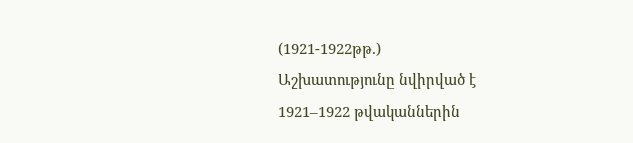(1921-1922թթ.)
Աշխատությունը նվիրված է 1921–1922 թվականներին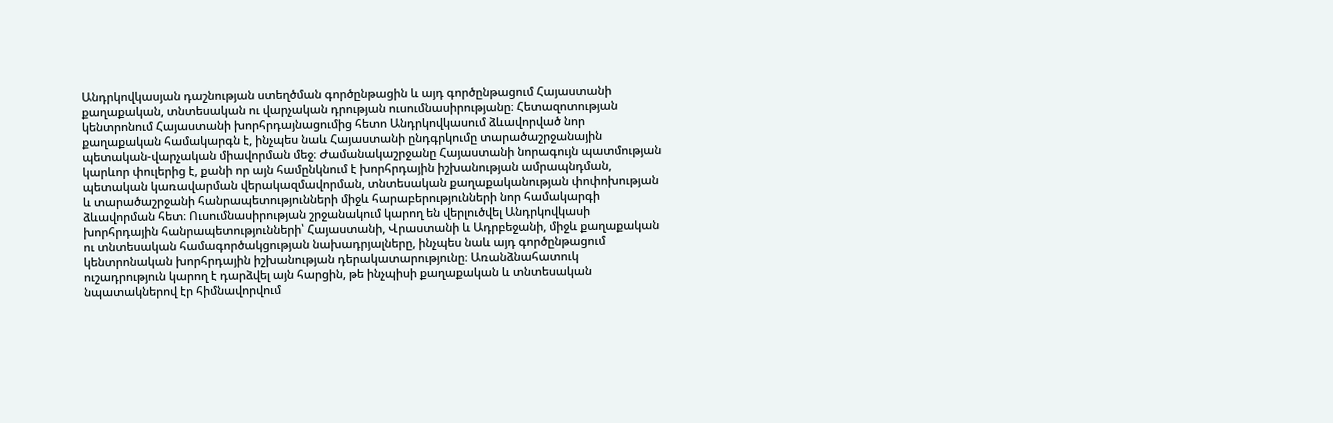Անդրկովկասյան դաշնության ստեղծման գործընթացին և այդ գործընթացում Հայաստանի քաղաքական, տնտեսական ու վարչական դրության ուսումնասիրությանը։ Հետազոտության կենտրոնում Հայաստանի խորհրդայնացումից հետո Անդրկովկասում ձևավորված նոր քաղաքական համակարգն է, ինչպես նաև Հայաստանի ընդգրկումը տարածաշրջանային պետական-վարչական միավորման մեջ։ Ժամանակաշրջանը Հայաստանի նորագույն պատմության կարևոր փուլերից է, քանի որ այն համընկնում է խորհրդային իշխանության ամրապնդման, պետական կառավարման վերակազմավորման, տնտեսական քաղաքականության փոփոխության և տարածաշրջանի հանրապետությունների միջև հարաբերությունների նոր համակարգի ձևավորման հետ։ Ուսումնասիրության շրջանակում կարող են վերլուծվել Անդրկովկասի խորհրդային հանրապետությունների՝ Հայաստանի, Վրաստանի և Ադրբեջանի, միջև քաղաքական ու տնտեսական համագործակցության նախադրյալները, ինչպես նաև այդ գործընթացում կենտրոնական խորհրդային իշխանության դերակատարությունը։ Առանձնահատուկ ուշադրություն կարող է դարձվել այն հարցին, թե ինչպիսի քաղաքական և տնտեսական նպատակներով էր հիմնավորվում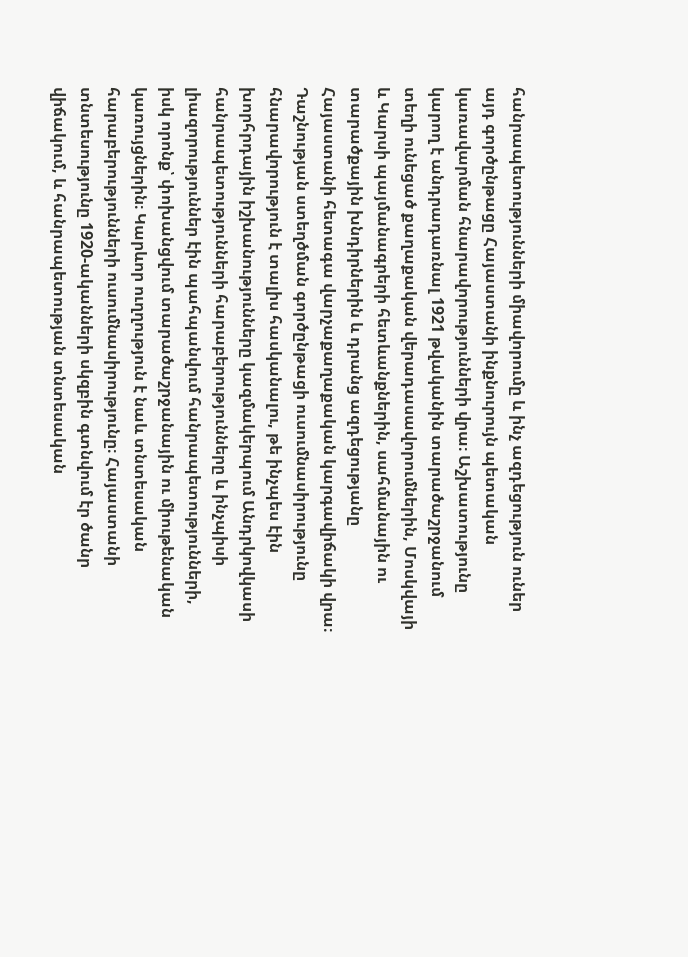հանրապետությունների միավորումը և ինչ ազդեցություն ուներ այդ գործընթացը Հայաստանի ինքնուրույն պետական կառավարման հնարավորությունների վրա։ Աշխատությունը կարող է անդրադառնալ 1921 թվականին տարածաշրջանում տեղի ունեցած քաղաքական վերադասավորումներին, Մոսկվայի և Կարսի պայմանագրերի հետևանքներին, սահմանային ու տարածքային խնդիրներին և դրանց ազդեցությանը Հայաստանի հետագա վարչաքաղաքական կարգավիճակի վրա։ Դաշնության ստեղծման գործընթացի ուսումնասիրությունը հնարավորություն է տալիս հասկանալու, թե ինչպես էին խորհրդային իշխանությունները կազմակերպում Անդրկովկասի հանրապետությունների հարաբերությունները և ինչպիսի լիազորություններ էին պահպանվում հանրապետությունների, իսկ որոնք՝ փոխանցվում տարածաշրջանային ու միութենական կառույցներին։ Կարևոր ուղղություն է նաև տնտեսական հարաբերությունների ուսումնասիրությունը։ Հայաստանի տնտեսությունը 1920-ականների սկզբին գտնվում էր ծանր վիճակում, և հանրապետության տնտեսական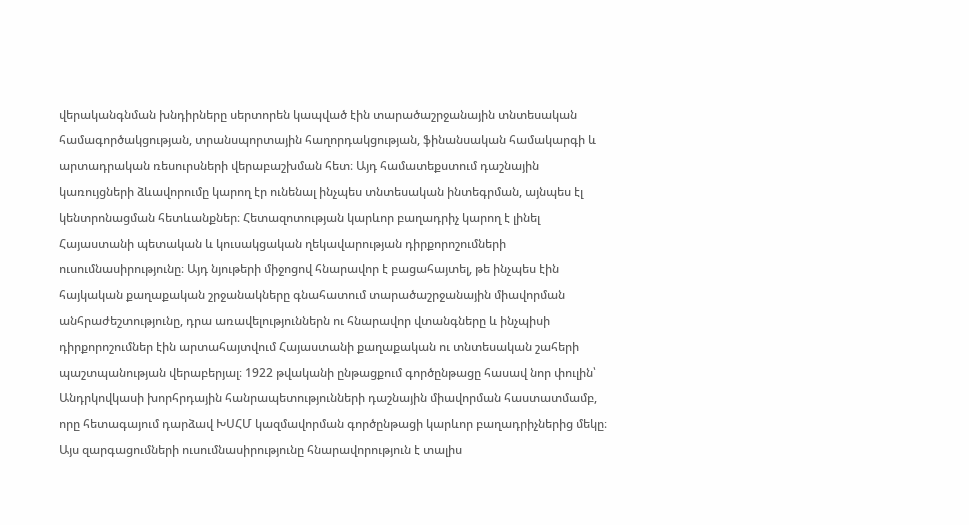վերականգնման խնդիրները սերտորեն կապված էին տարածաշրջանային տնտեսական համագործակցության, տրանսպորտային հաղորդակցության, ֆինանսական համակարգի և արտադրական ռեսուրսների վերաբաշխման հետ։ Այդ համատեքստում դաշնային կառույցների ձևավորումը կարող էր ունենալ ինչպես տնտեսական ինտեգրման, այնպես էլ կենտրոնացման հետևանքներ։ Հետազոտության կարևոր բաղադրիչ կարող է լինել Հայաստանի պետական և կուսակցական ղեկավարության դիրքորոշումների ուսումնասիրությունը։ Այդ նյութերի միջոցով հնարավոր է բացահայտել, թե ինչպես էին հայկական քաղաքական շրջանակները գնահատում տարածաշրջանային միավորման անհրաժեշտությունը, դրա առավելություններն ու հնարավոր վտանգները և ինչպիսի դիրքորոշումներ էին արտահայտվում Հայաստանի քաղաքական ու տնտեսական շահերի պաշտպանության վերաբերյալ։ 1922 թվականի ընթացքում գործընթացը հասավ նոր փուլին՝ Անդրկովկասի խորհրդային հանրապետությունների դաշնային միավորման հաստատմամբ, որը հետագայում դարձավ ԽՍՀՄ կազմավորման գործընթացի կարևոր բաղադրիչներից մեկը։ Այս զարգացումների ուսումնասիրությունը հնարավորություն է տալիս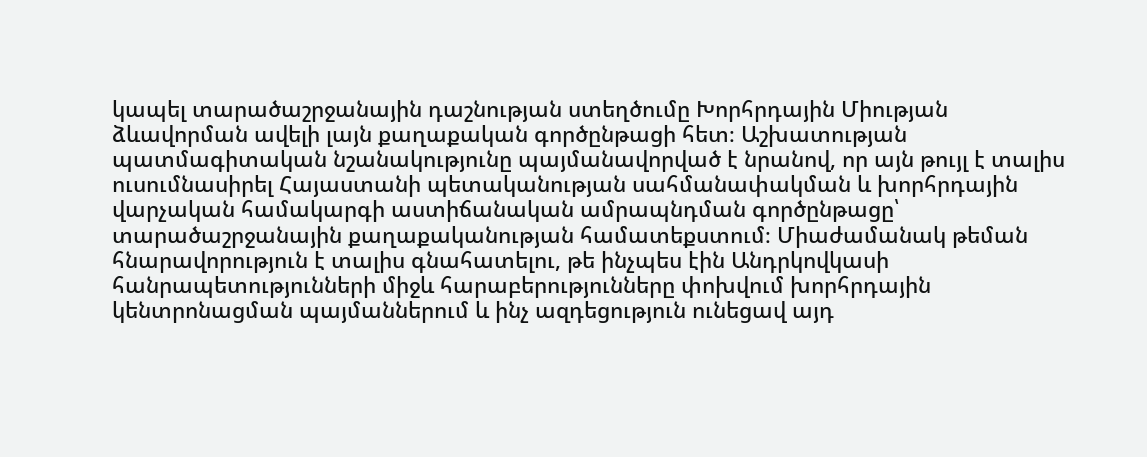կապել տարածաշրջանային դաշնության ստեղծումը Խորհրդային Միության ձևավորման ավելի լայն քաղաքական գործընթացի հետ։ Աշխատության պատմագիտական նշանակությունը պայմանավորված է նրանով, որ այն թույլ է տալիս ուսումնասիրել Հայաստանի պետականության սահմանափակման և խորհրդային վարչական համակարգի աստիճանական ամրապնդման գործընթացը՝ տարածաշրջանային քաղաքականության համատեքստում։ Միաժամանակ թեման հնարավորություն է տալիս գնահատելու, թե ինչպես էին Անդրկովկասի հանրապետությունների միջև հարաբերությունները փոխվում խորհրդային կենտրոնացման պայմաններում և ինչ ազդեցություն ունեցավ այդ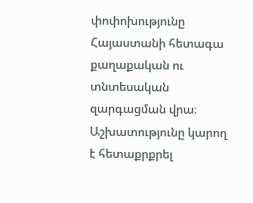փոփոխությունը Հայաստանի հետագա քաղաքական ու տնտեսական զարգացման վրա։ Աշխատությունը կարող է հետաքրքրել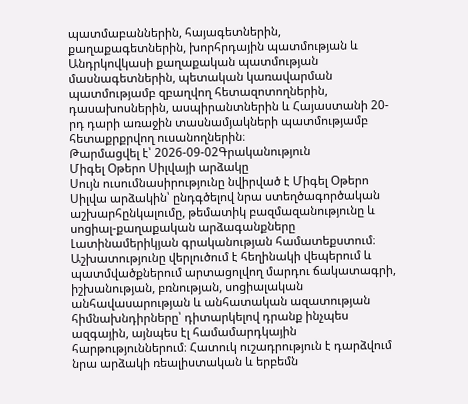պատմաբաններին, հայագետներին, քաղաքագետներին, խորհրդային պատմության և Անդրկովկասի քաղաքական պատմության մասնագետներին, պետական կառավարման պատմությամբ զբաղվող հետազոտողներին, դասախոսներին, ասպիրանտներին և Հայաստանի 20-րդ դարի առաջին տասնամյակների պատմությամբ հետաքրքրվող ուսանողներին։
Թարմացվել է՝ 2026-09-02Գրականություն
Միգել Օթերո Սիլվայի արձակը
Սույն ուսումնասիրությունը նվիրված է Միգել Օթերո Սիլվա արձակին՝ ընդգծելով նրա ստեղծագործական աշխարհընկալումը, թեմատիկ բազմազանությունը և սոցիալ-քաղաքական արձագանքները Լատինամերիկյան գրականության համատեքստում։ Աշխատությունը վերլուծում է հեղինակի վեպերում և պատմվածքներում արտացոլվող մարդու ճակատագրի, իշխանության, բռնության, սոցիալական անհավասարության և անհատական ազատության հիմնախնդիրները՝ դիտարկելով դրանք ինչպես ազգային, այնպես էլ համամարդկային հարթություններում։ Հատուկ ուշադրություն է դարձվում նրա արձակի ռեալիստական և երբեմն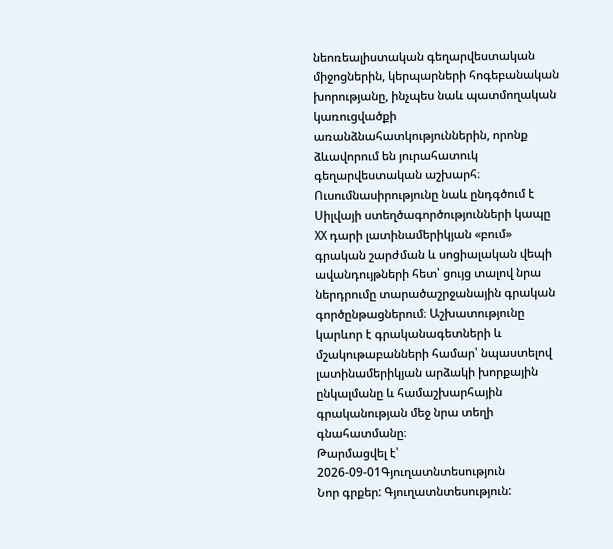նեոռեալիստական գեղարվեստական միջոցներին, կերպարների հոգեբանական խորությանը, ինչպես նաև պատմողական կառուցվածքի առանձնահատկություններին, որոնք ձևավորում են յուրահատուկ գեղարվեստական աշխարհ։ Ուսումնասիրությունը նաև ընդգծում է Սիլվայի ստեղծագործությունների կապը XX դարի լատինամերիկյան «բում» գրական շարժման և սոցիալական վեպի ավանդույթների հետ՝ ցույց տալով նրա ներդրումը տարածաշրջանային գրական գործընթացներում։ Աշխատությունը կարևոր է գրականագետների և մշակութաբանների համար՝ նպաստելով լատինամերիկյան արձակի խորքային ընկալմանը և համաշխարհային գրականության մեջ նրա տեղի գնահատմանը։
Թարմացվել է՝ 2026-09-01Գյուղատնտեսություն
Նոր գրքեր: Գյուղատնտեսություն: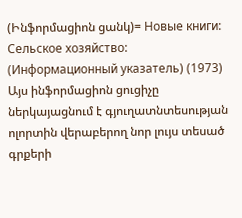(Ինֆորմացիոն ցանկ)= Новые книги: Сельское хозяйство: (Информационный указатель) (1973)
Այս ինֆորմացիոն ցուցիչը ներկայացնում է գյուղատնտեսության ոլորտին վերաբերող նոր լույս տեսած գրքերի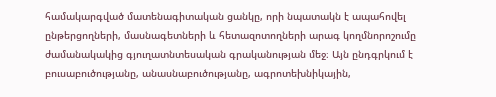համակարգված մատենագիտական ցանկը, որի նպատակն է ապահովել ընթերցողների, մասնագետների և հետազոտողների արագ կողմնորոշումը ժամանակակից գյուղատնտեսական գրականության մեջ։ Այն ընդգրկում է բուսաբուծությանը, անասնաբուծությանը, ագրոտեխնիկային,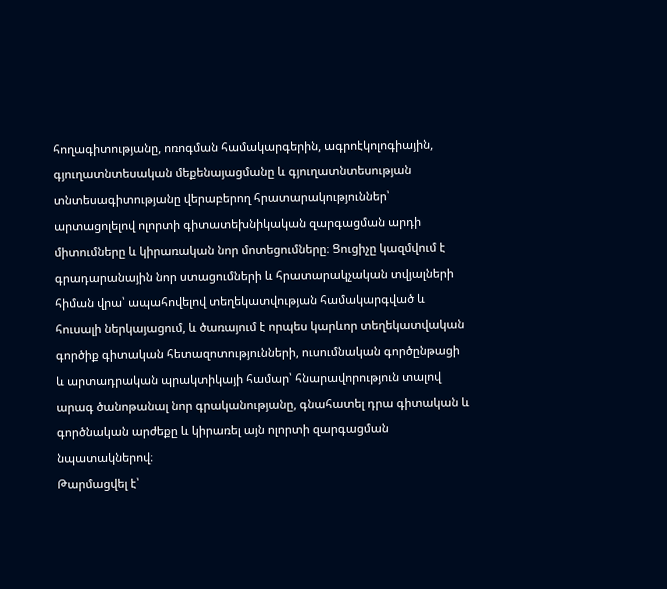հողագիտությանը, ոռոգման համակարգերին, ագրոէկոլոգիային, գյուղատնտեսական մեքենայացմանը և գյուղատնտեսության տնտեսագիտությանը վերաբերող հրատարակություններ՝ արտացոլելով ոլորտի գիտատեխնիկական զարգացման արդի միտումները և կիրառական նոր մոտեցումները։ Ցուցիչը կազմվում է գրադարանային նոր ստացումների և հրատարակչական տվյալների հիման վրա՝ ապահովելով տեղեկատվության համակարգված և հուսալի ներկայացում, և ծառայում է որպես կարևոր տեղեկատվական գործիք գիտական հետազոտությունների, ուսումնական գործընթացի և արտադրական պրակտիկայի համար՝ հնարավորություն տալով արագ ծանոթանալ նոր գրականությանը, գնահատել դրա գիտական և գործնական արժեքը և կիրառել այն ոլորտի զարգացման նպատակներով։
Թարմացվել է՝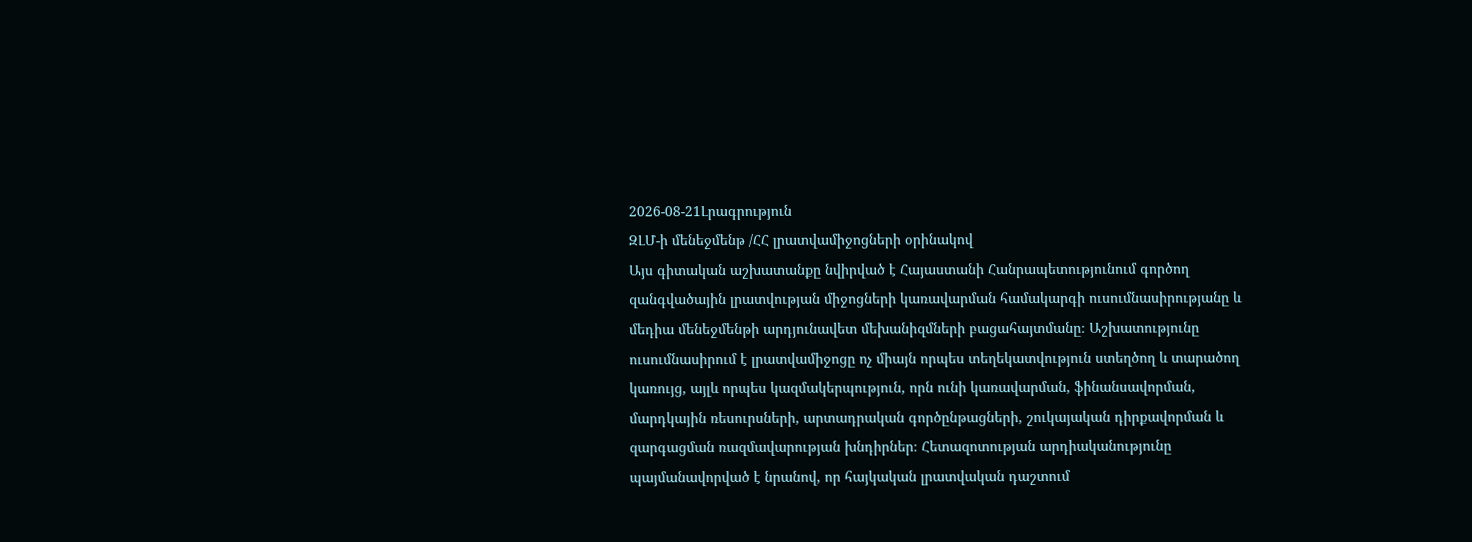2026-08-21Լրագրություն
ԶԼՄ-ի մենեջմենթ /ՀՀ լրատվամիջոցների օրինակով
Այս գիտական աշխատանքը նվիրված է Հայաստանի Հանրապետությունում գործող զանգվածային լրատվության միջոցների կառավարման համակարգի ուսումնասիրությանը և մեդիա մենեջմենթի արդյունավետ մեխանիզմների բացահայտմանը։ Աշխատությունը ուսումնասիրում է լրատվամիջոցը ոչ միայն որպես տեղեկատվություն ստեղծող և տարածող կառույց, այլև որպես կազմակերպություն, որն ունի կառավարման, ֆինանսավորման, մարդկային ռեսուրսների, արտադրական գործընթացների, շուկայական դիրքավորման և զարգացման ռազմավարության խնդիրներ։ Հետազոտության արդիականությունը պայմանավորված է նրանով, որ հայկական լրատվական դաշտում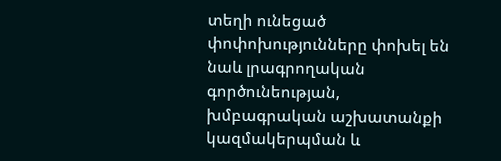տեղի ունեցած փոփոխությունները փոխել են նաև լրագրողական գործունեության, խմբագրական աշխատանքի կազմակերպման և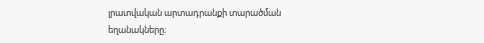լրատվական արտադրանքի տարածման եղանակները։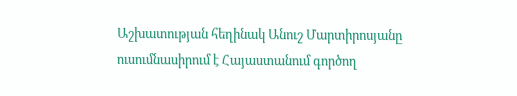Աշխատության հեղինակ Անուշ Մարտիրոսյանը ուսումնասիրում է Հայաստանում գործող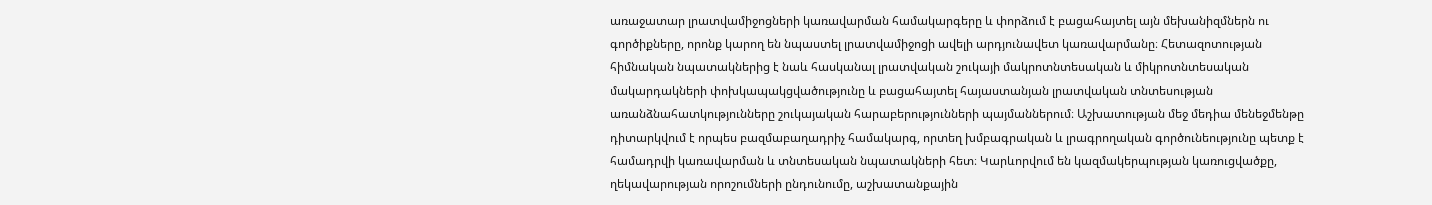առաջատար լրատվամիջոցների կառավարման համակարգերը և փորձում է բացահայտել այն մեխանիզմներն ու գործիքները, որոնք կարող են նպաստել լրատվամիջոցի ավելի արդյունավետ կառավարմանը։ Հետազոտության հիմնական նպատակներից է նաև հասկանալ լրատվական շուկայի մակրոտնտեսական և միկրոտնտեսական մակարդակների փոխկապակցվածությունը և բացահայտել հայաստանյան լրատվական տնտեսության առանձնահատկությունները շուկայական հարաբերությունների պայմաններում։ Աշխատության մեջ մեդիա մենեջմենթը դիտարկվում է որպես բազմաբաղադրիչ համակարգ, որտեղ խմբագրական և լրագրողական գործունեությունը պետք է համադրվի կառավարման և տնտեսական նպատակների հետ։ Կարևորվում են կազմակերպության կառուցվածքը, ղեկավարության որոշումների ընդունումը, աշխատանքային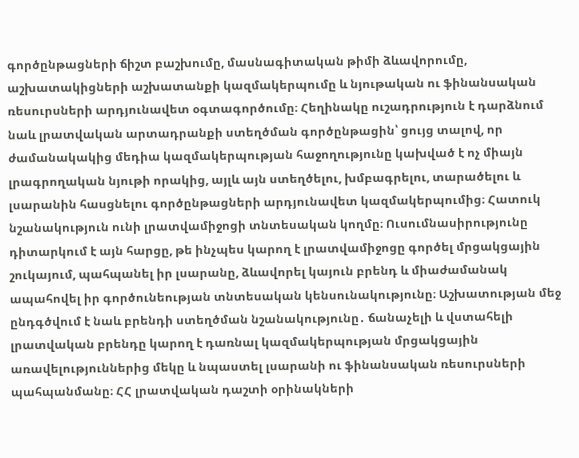գործընթացների ճիշտ բաշխումը, մասնագիտական թիմի ձևավորումը, աշխատակիցների աշխատանքի կազմակերպումը և նյութական ու ֆինանսական ռեսուրսների արդյունավետ օգտագործումը։ Հեղինակը ուշադրություն է դարձնում նաև լրատվական արտադրանքի ստեղծման գործընթացին՝ ցույց տալով, որ ժամանակակից մեդիա կազմակերպության հաջողությունը կախված է ոչ միայն լրագրողական նյութի որակից, այլև այն ստեղծելու, խմբագրելու, տարածելու և լսարանին հասցնելու գործընթացների արդյունավետ կազմակերպումից։ Հատուկ նշանակություն ունի լրատվամիջոցի տնտեսական կողմը։ Ուսումնասիրությունը դիտարկում է այն հարցը, թե ինչպես կարող է լրատվամիջոցը գործել մրցակցային շուկայում, պահպանել իր լսարանը, ձևավորել կայուն բրենդ և միաժամանակ ապահովել իր գործունեության տնտեսական կենսունակությունը։ Աշխատության մեջ ընդգծվում է նաև բրենդի ստեղծման նշանակությունը․ ճանաչելի և վստահելի լրատվական բրենդը կարող է դառնալ կազմակերպության մրցակցային առավելություններից մեկը և նպաստել լսարանի ու ֆինանսական ռեսուրսների պահպանմանը։ ՀՀ լրատվական դաշտի օրինակների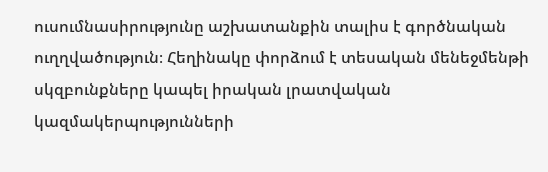ուսումնասիրությունը աշխատանքին տալիս է գործնական ուղղվածություն։ Հեղինակը փորձում է տեսական մենեջմենթի սկզբունքները կապել իրական լրատվական կազմակերպությունների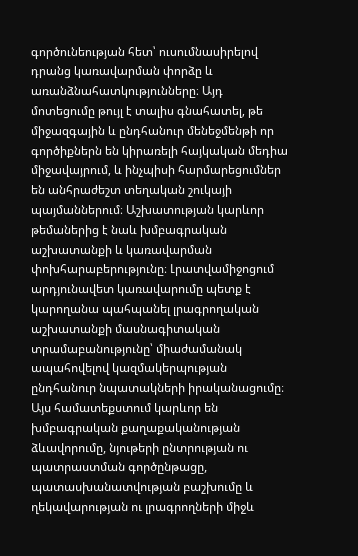գործունեության հետ՝ ուսումնասիրելով դրանց կառավարման փորձը և առանձնահատկությունները։ Այդ մոտեցումը թույլ է տալիս գնահատել, թե միջազգային և ընդհանուր մենեջմենթի որ գործիքներն են կիրառելի հայկական մեդիա միջավայրում, և ինչպիսի հարմարեցումներ են անհրաժեշտ տեղական շուկայի պայմաններում։ Աշխատության կարևոր թեմաներից է նաև խմբագրական աշխատանքի և կառավարման փոխհարաբերությունը։ Լրատվամիջոցում արդյունավետ կառավարումը պետք է կարողանա պահպանել լրագրողական աշխատանքի մասնագիտական տրամաբանությունը՝ միաժամանակ ապահովելով կազմակերպության ընդհանուր նպատակների իրականացումը։ Այս համատեքստում կարևոր են խմբագրական քաղաքականության ձևավորումը, նյութերի ընտրության ու պատրաստման գործընթացը, պատասխանատվության բաշխումը և ղեկավարության ու լրագրողների միջև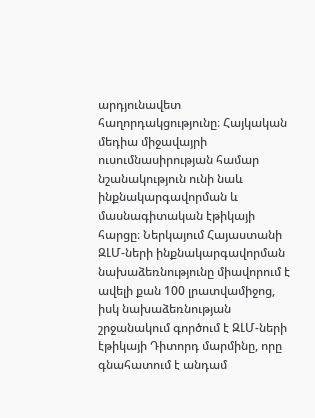արդյունավետ հաղորդակցությունը։ Հայկական մեդիա միջավայրի ուսումնասիրության համար նշանակություն ունի նաև ինքնակարգավորման և մասնագիտական էթիկայի հարցը։ Ներկայում Հայաստանի ԶԼՄ-ների ինքնակարգավորման նախաձեռնությունը միավորում է ավելի քան 100 լրատվամիջոց, իսկ նախաձեռնության շրջանակում գործում է ԶԼՄ-ների էթիկայի Դիտորդ մարմինը, որը գնահատում է անդամ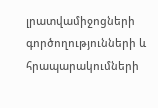լրատվամիջոցների գործողությունների և հրապարակումների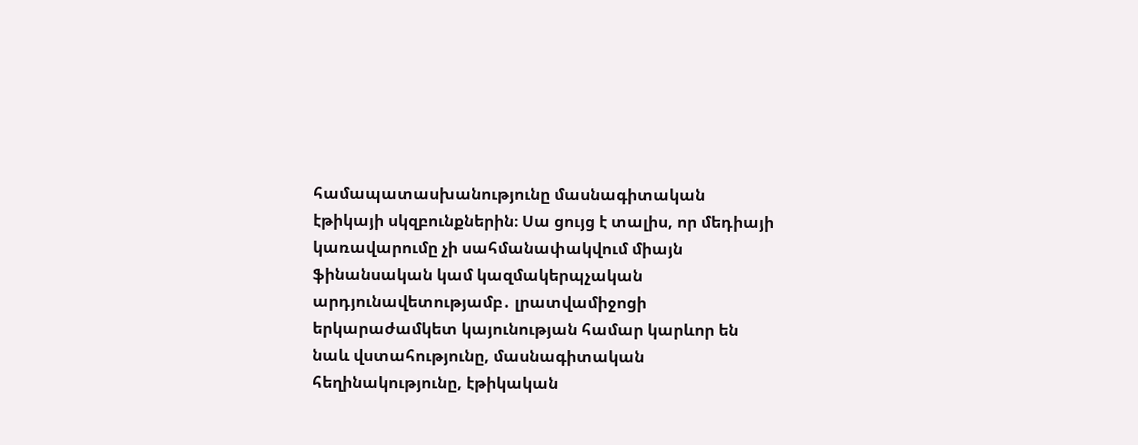համապատասխանությունը մասնագիտական էթիկայի սկզբունքներին։ Սա ցույց է տալիս, որ մեդիայի կառավարումը չի սահմանափակվում միայն ֆինանսական կամ կազմակերպչական արդյունավետությամբ․ լրատվամիջոցի երկարաժամկետ կայունության համար կարևոր են նաև վստահությունը, մասնագիտական հեղինակությունը, էթիկական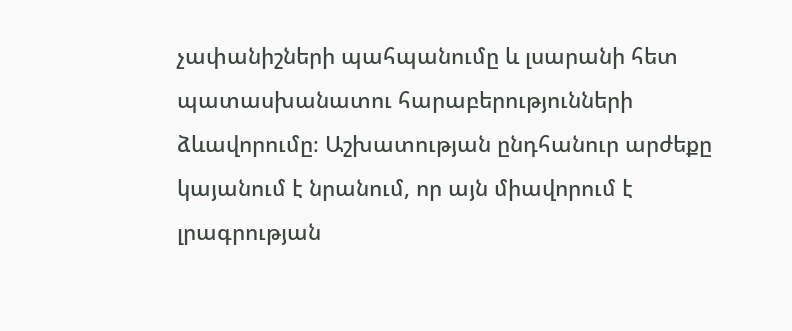չափանիշների պահպանումը և լսարանի հետ պատասխանատու հարաբերությունների ձևավորումը։ Աշխատության ընդհանուր արժեքը կայանում է նրանում, որ այն միավորում է լրագրության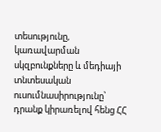տեսությունը, կառավարման սկզբունքները և մեդիայի տնտեսական ուսումնասիրությունը՝ դրանք կիրառելով հենց ՀՀ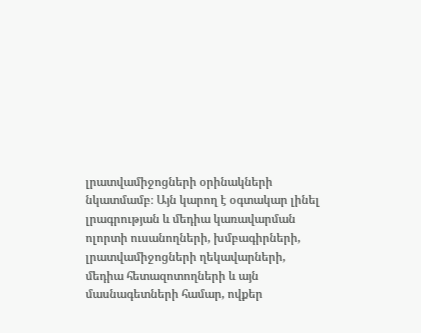լրատվամիջոցների օրինակների նկատմամբ։ Այն կարող է օգտակար լինել լրագրության և մեդիա կառավարման ոլորտի ուսանողների, խմբագիրների, լրատվամիջոցների ղեկավարների, մեդիա հետազոտողների և այն մասնագետների համար, ովքեր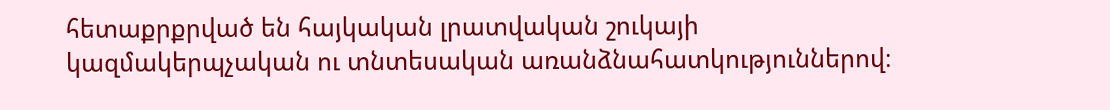հետաքրքրված են հայկական լրատվական շուկայի կազմակերպչական ու տնտեսական առանձնահատկություններով։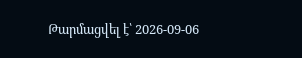Թարմացվել է՝ 2026-09-06